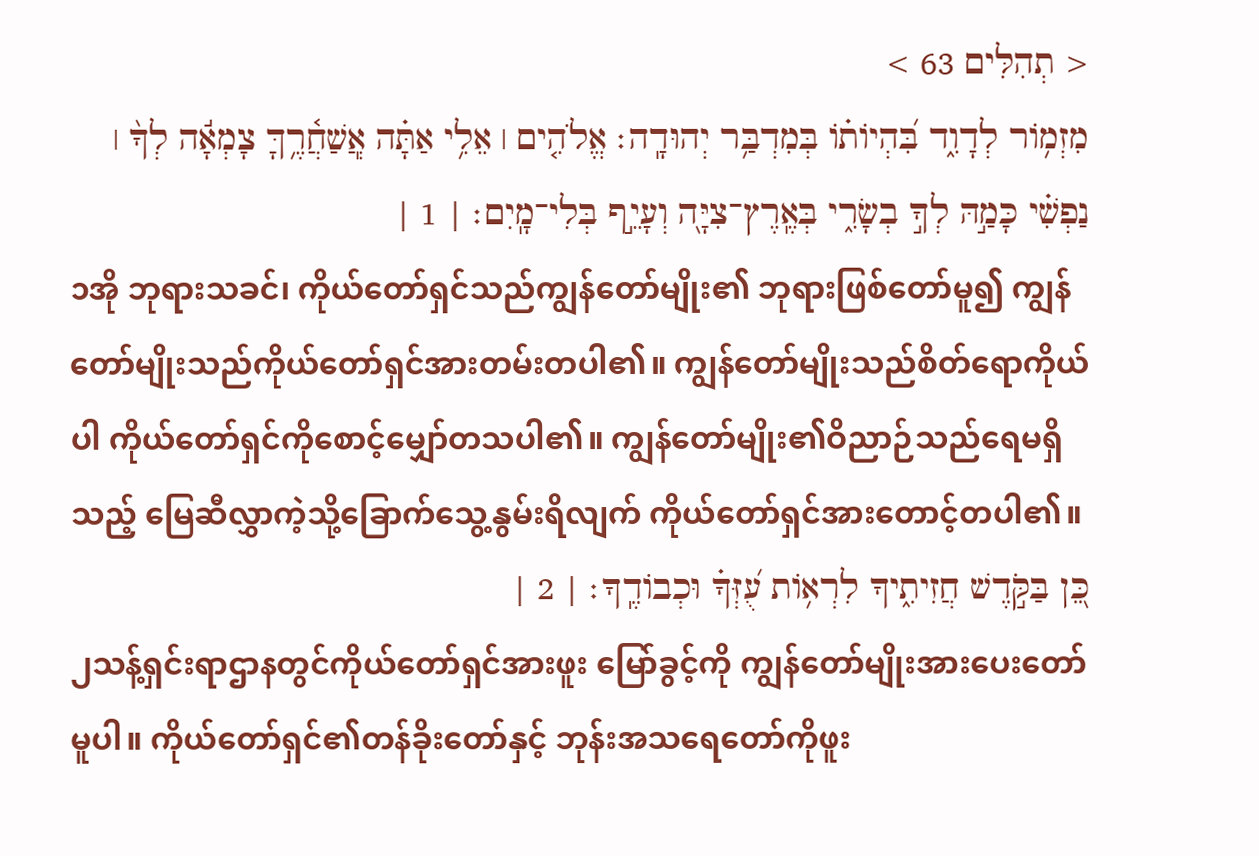< תְהִלִּים 63 >
מִזְמֹ֥ור לְדָוִ֑ד בִּ֝הְיֹותֹ֗ו בְּמִדְבַּ֥ר יְהוּדָֽה׃ אֱלֹהִ֤ים ׀ אֵלִ֥י אַתָּ֗ה אֲֽשַׁחֲ֫רֶ֥ךָּ צָמְאָ֬ה לְךָ֨ ׀ נַפְשִׁ֗י כָּמַ֣הּ לְךָ֣ בְשָׂרִ֑י בְּאֶֽרֶץ־צִיָּ֖ה וְעָיֵ֣ף בְּלִי־מָֽיִם׃ | 1 |
၁အို ဘုရားသခင်၊ ကိုယ်တော်ရှင်သည်ကျွန်တော်မျိုး၏ ဘုရားဖြစ်တော်မူ၍ ကျွန်တော်မျိုးသည်ကိုယ်တော်ရှင်အားတမ်းတပါ၏။ ကျွန်တော်မျိုးသည်စိတ်ရောကိုယ်ပါ ကိုယ်တော်ရှင်ကိုစောင့်မျှော်တသပါ၏။ ကျွန်တော်မျိုး၏ဝိညာဉ်သည်ရေမရှိသည့် မြေဆီလွှာကဲ့သို့ခြောက်သွေ့နွမ်းရိလျက် ကိုယ်တော်ရှင်အားတောင့်တပါ၏။
כֵּ֭ן בַּקֹּ֣דֶשׁ חֲזִיתִ֑יךָ לִרְאֹ֥ות עֻ֝זְּךָ֗ וּכְבֹודֶֽךָ׃ | 2 |
၂သန့်ရှင်းရာဌာနတွင်ကိုယ်တော်ရှင်အားဖူး မြော်ခွင့်ကို ကျွန်တော်မျိုးအားပေးတော်မူပါ။ ကိုယ်တော်ရှင်၏တန်ခိုးတော်နှင့် ဘုန်းအသရေတော်ကိုဖူး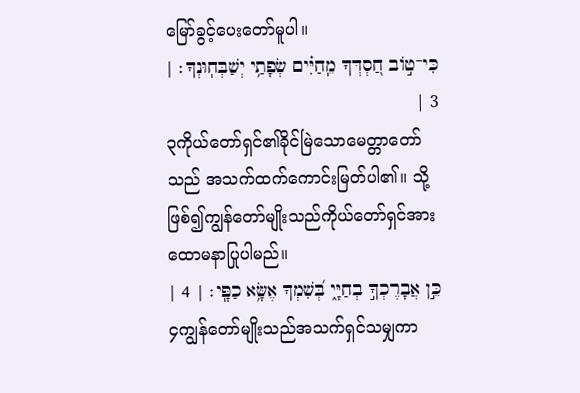မြော်ခွင့်ပေးတော်မူပါ။
כִּי־טֹ֣וב חַ֭סְדְּךָ מֵֽחַיִּ֗ים שְׂפָתַ֥י יְשַׁבְּחֽוּנְךָ׃ | 3 |
၃ကိုယ်တော်ရှင်၏ခိုင်မြဲသောမေတ္တာတော်သည် အသက်ထက်ကောင်းမြတ်ပါ၏။ သို့ဖြစ်၍ကျွန်တော်မျိုးသည်ကိုယ်တော်ရှင်အား ထောမနာပြုပါမည်။
כֵּ֣ן אֲבָרֶכְךָ֣ בְחַיָּ֑י בְּ֝שִׁמְךָ אֶשָּׂ֥א כַפָּֽי׃ | 4 |
၄ကျွန်တော်မျိုးသည်အသက်ရှင်သမျှကာ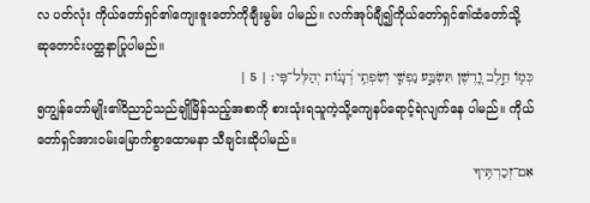လ ပတ်လုံး ကိုယ်တော်ရှင်၏ကျေးဇူးတော်ကိုချီးမွမ်း ပါမည်။ လက်အုပ်ချီ၍ကိုယ်တော်ရှင်၏ထံတော်သို့ ဆုတောင်းပတ္ထနာပြုပါမည်။
כְּמֹ֤ו חֵ֣לֶב וָ֭דֶשֶׁן תִּשְׂבַּ֣ע נַפְשִׁ֑י וְשִׂפְתֵ֥י רְ֝נָנֹ֗ות יְהַלֶּל־פִּֽי׃ | 5 |
၅ကျွန်တော်မျိုး၏ဝိညာဉ်သည်ချိုမြိန်သည့်အစာကို စားသုံးရသူကဲ့သို့ကျေနပ်ရောင့်ရဲလျက်နေ ပါမည်။ ကိုယ်တော်ရှင်အားဝမ်းမြောက်စွာထောမနာ သီချင်းဆိုပါမည်။
אִם־זְכַרְתִּ֥יךָ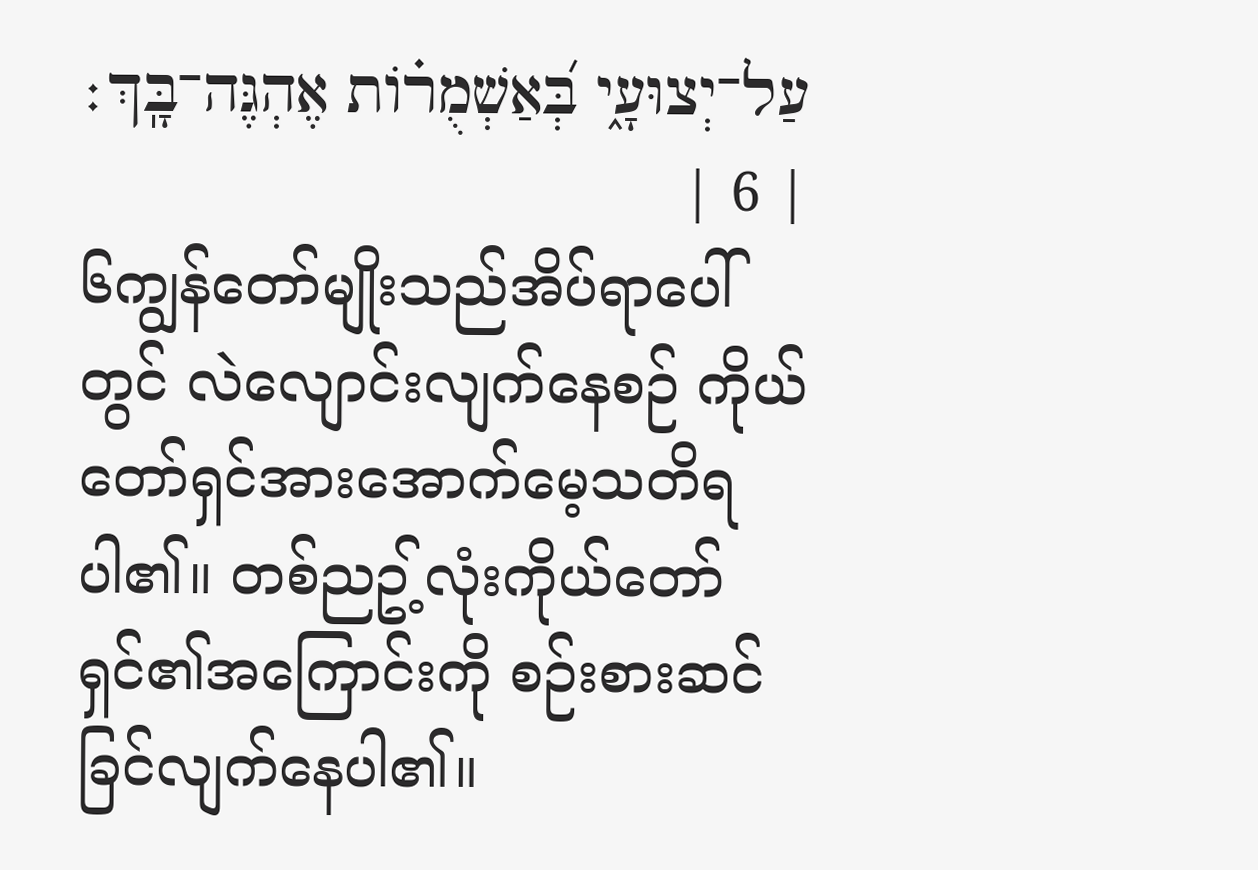עַל־יְצוּעָ֑י בְּ֝אַשְׁמֻרֹ֗ות אֶהְגֶּה־בָּֽךְ׃ | 6 |
၆ကျွန်တော်မျိုးသည်အိပ်ရာပေါ်တွင် လဲလျောင်းလျက်နေစဉ် ကိုယ်တော်ရှင်အားအောက်မေ့သတိရပါ၏။ တစ်ညဥ့်လုံးကိုယ်တော်ရှင်၏အကြောင်းကို စဉ်းစားဆင်ခြင်လျက်နေပါ၏။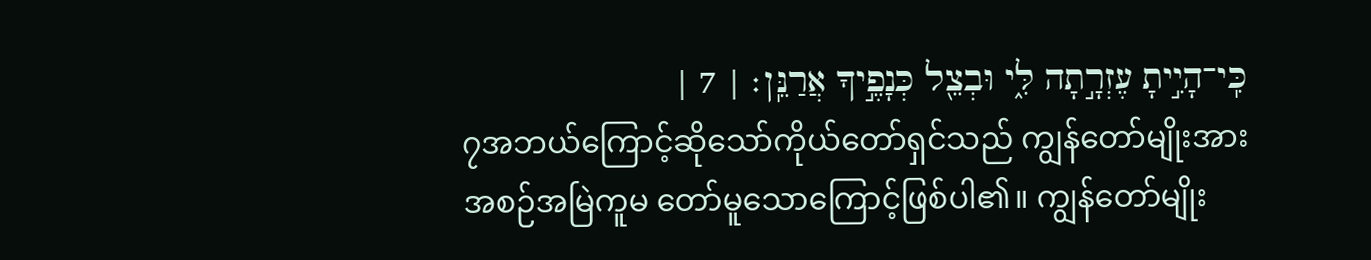כִּֽי־הָיִ֣יתָ עֶזְרָ֣תָה לִּ֑י וּבְצֵ֖ל כְּנָפֶ֣יךָ אֲרַנֵּֽן׃ | 7 |
၇အဘယ်ကြောင့်ဆိုသော်ကိုယ်တော်ရှင်သည် ကျွန်တော်မျိုးအားအစဉ်အမြဲကူမ တော်မူသောကြောင့်ဖြစ်ပါ၏။ ကျွန်တော်မျိုး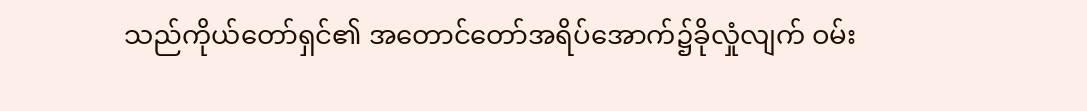သည်ကိုယ်တော်ရှင်၏ အတောင်တော်အရိပ်အောက်၌ခိုလှုံလျက် ဝမ်း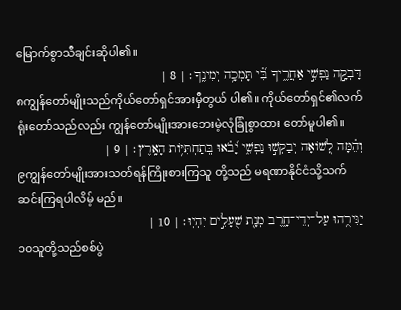မြောက်စွာသီချင်းဆိုပါ၏။
דָּבְקָ֣ה נַפְשִׁ֣י אַחֲרֶ֑יךָ בִּ֝֗י תָּמְכָ֥ה יְמִינֶֽךָ׃ | 8 |
၈ကျွန်တော်မျိုးသည်ကိုယ်တော်ရှင်အားမှီတွယ် ပါ၏။ ကိုယ်တော်ရှင်၏လက်ရုံးတော်သည်လည်း ကျွန်တော်မျိုးအားဘေးမဲ့လုံခြုံစွာထား တော်မူပါ၏။
וְהֵ֗מָּה לְ֭שֹׁואָה יְבַקְשׁ֣וּ נַפְשִׁ֑י יָ֝בֹ֗אוּ בְּֽתַחְתִּיֹּ֥ות הָאָֽרֶץ׃ | 9 |
၉ကျွန်တော်မျိုးအားသတ်ရန်ကြိုးစားကြသူ တို့သည် မရဏာနိုင်ငံသို့သက်ဆင်းကြရပါလိမ့် မည်။
יַגִּירֻ֥הוּ עַל־יְדֵי־חָ֑רֶב מְנָ֖ת שֻׁעָלִ֣ים יִהְיֽוּ׃ | 10 |
၁၀သူတို့သည်စစ်ပွဲ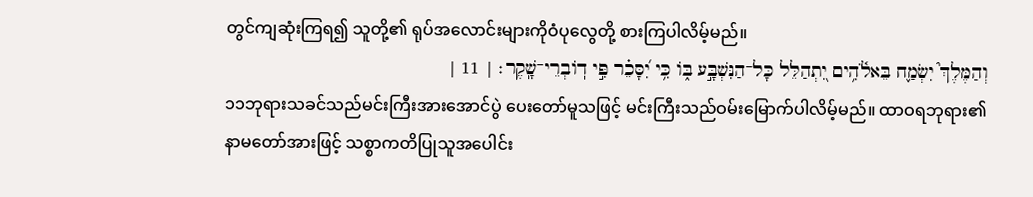တွင်ကျဆုံးကြရ၍ သူတို့၏ ရုပ်အလောင်းများကိုဝံပုလွေတို့ စားကြပါလိမ့်မည်။
וְהַמֶּלֶךְ֮ יִשְׂמַ֪ח בֵּאלֹ֫הִ֥ים יִ֭תְהַלֵּל כָּל־הַנִּשְׁבָּ֣ע בֹּ֑ו כִּ֥י יִ֝סָּכֵ֗ר פִּ֣י דֹֽובְרֵי־שָֽׁקֶר׃ | 11 |
၁၁ဘုရားသခင်သည်မင်းကြီးအားအောင်ပွဲ ပေးတော်မူသဖြင့် မင်းကြီးသည်ဝမ်းမြောက်ပါလိမ့်မည်။ ထာဝရဘုရား၏နာမတော်အားဖြင့် သစ္စာကတိပြုသူအပေါင်း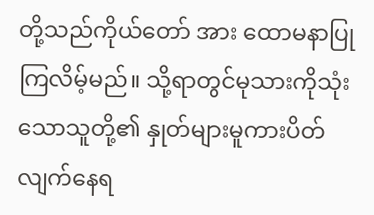တို့သည်ကိုယ်တော် အား ထောမနာပြုကြလိမ့်မည်။ သို့ရာတွင်မုသားကိုသုံးသောသူတို့၏ နှုတ်များမူကားပိတ်လျက်နေရ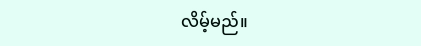လိမ့်မည်။